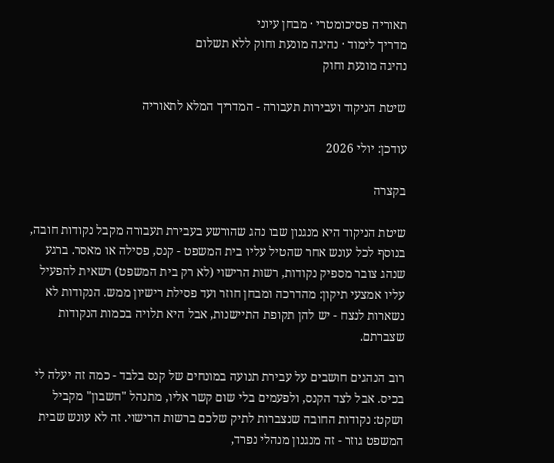תאוריה פסיכומטרי · מבחן עיוני
מדריך לימוד · נהיגה מונעת וחוק ללא תשלום
נהיגה מונעת וחוק

שיטת הניקוד ועבירות תעבורה - המדריך המלא לתאוריה

עודכן: יולי 2026

בקצרה

שיטת הניקוד היא מנגנון שבו נהג שהורשע בעבירת תעבורה מקבל נקודות חובה, בנוסף לכל עונש אחר שהטיל עליו בית המשפט - קנס, פסילה או מאסר. ברגע שנהג צובר מספיק נקודות, רשות הרישוי (לא רק בית המשפט) רשאית להפעיל עליו אמצעי תיקון: מהדרכה ומבחן חוזר ועד פסילת רישיון ממש. הנקודות לא נשארות לנצח - יש להן תקופת התיישנות, אבל היא תלויה בכמות הנקודות שצברתם.

רוב הנהגים חושבים על עבירת תנועה במונחים של קנס בלבד - כמה זה יעלה לי בכיס. אבל לצד הקנס, ולפעמים בלי שום קשר אליו, מתנהל "חשבון" מקביל ושקט: נקודות החובה שנצברות לתיק שלכם ברשות הרישוי. זה לא עונש שבית המשפט גוזר - זה מנגנון מנהלי נפרד,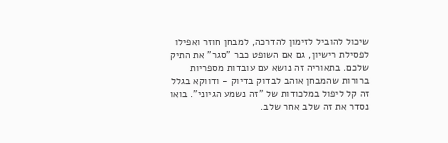שיכול להוביל לזימון להדרכה, למבחן חוזר ואפילו לפסילת רישיון, גם אם השופט כבר "סגר" את התיק שלכם. בתאוריה זה נושא עם עובדות מספריות ברורות שהמבחן אוהב לבדוק בדיוק - ודווקא בגלל זה קל ליפול במלכודות של "זה נשמע הגיוני". בואו נסדר את זה שלב אחר שלב.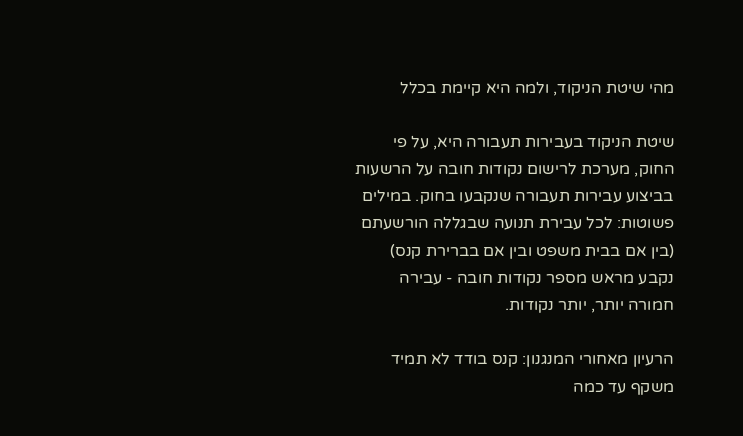מהי שיטת הניקוד, ולמה היא קיימת בכלל

שיטת הניקוד בעבירות תעבורה היא, על פי החוק, מערכת לרישום נקודות חובה על הרשעות בביצוע עבירות תעבורה שנקבעו בחוק. במילים פשוטות: לכל עבירת תנועה שבגללה הורשעתם (בין אם בבית משפט ובין אם בברירת קנס) נקבע מראש מספר נקודות חובה - עבירה חמורה יותר, יותר נקודות.

הרעיון מאחורי המנגנון: קנס בודד לא תמיד משקף עד כמה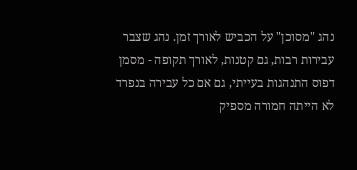נהג "מסוכן" על הכביש לאורך זמן. נהג שצבר עבירות רבות, גם קטנות, לאורך תקופה - מסמן דפוס התנהגות בעייתי, גם אם כל עבירה בנפרד לא הייתה חמורה מספיק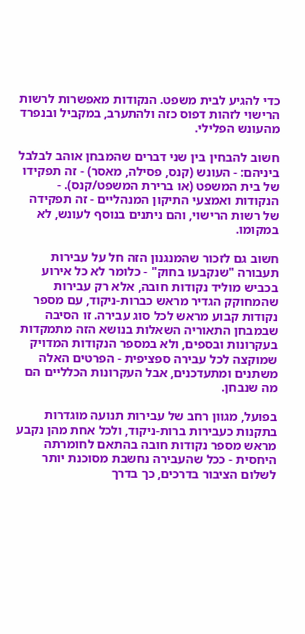כדי להגיע לבית משפט. הנקודות מאפשרות לרשות הרישוי לזהות דפוס כזה ולהתערב, במקביל ובנפרד מהעונש הפלילי.

חשוב להבחין בין שני דברים שהמבחן אוהב לבלבל ביניהם: - העונש (קנס, פסילה, מאסר) - זה תפקידו של בית המשפט (או ברירת המשפט/קנס). - הנקודות ואמצעי התיקון המנהליים - זה תפקידה של רשות הרישוי, והם ניתנים בנוסף לעונש, לא במקומו.

חשוב גם לזכור שהמנגנון הזה חל על עבירות תעבורה "שנקבעו בחוק" - כלומר לא כל אירוע בכביש מוליד נקודות חובה, אלא רק עבירות שהמחוקק הגדיר מראש כברות-ניקוד, עם מספר נקודות קבוע מראש לכל סוג עבירה. זו הסיבה שבמבחן התאוריה השאלות בנושא הזה מתמקדות בעקרונות ובספים, ולא במספר הנקודות המדויק שמוקצה לכל עבירה ספציפית - הפרטים האלה משתנים ומתעדכנים, אבל העקרונות הכלליים הם מה שנבחן.

בפועל, מגוון רחב של עבירות תנועה מוגדרות בתקנות כעבירות ברות-ניקוד, ולכל אחת מהן נקבע מראש מספר נקודות חובה בהתאם לחומרתה היחסית - ככל שהעבירה נחשבת מסוכנת יותר לשלום הציבור בדרכים, כך בדרך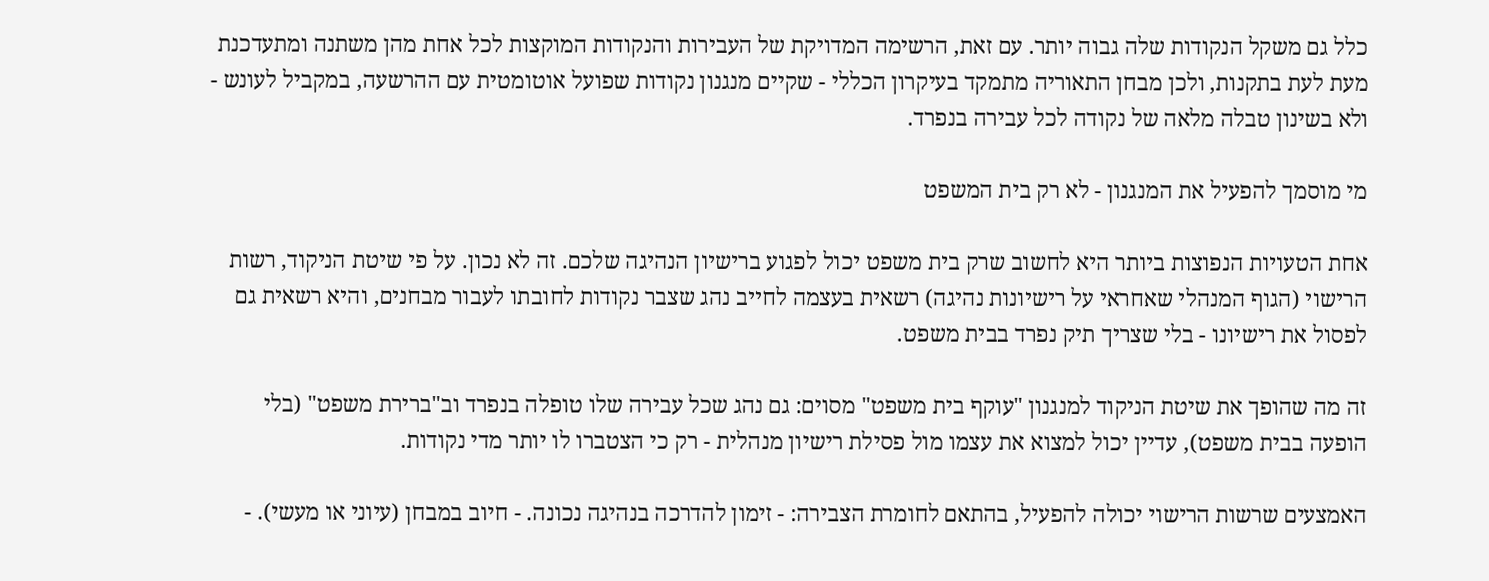כלל גם משקל הנקודות שלה גבוה יותר. עם זאת, הרשימה המדויקת של העבירות והנקודות המוקצות לכל אחת מהן משתנה ומתעדכנת מעת לעת בתקנות, ולכן מבחן התאוריה מתמקד בעיקרון הכללי - שקיים מנגנון נקודות שפועל אוטומטית עם ההרשעה, במקביל לעונש - ולא בשינון טבלה מלאה של נקודה לכל עבירה בנפרד.

מי מוסמך להפעיל את המנגנון - לא רק בית המשפט

אחת הטעויות הנפוצות ביותר היא לחשוב שרק בית משפט יכול לפגוע ברישיון הנהיגה שלכם. זה לא נכון. על פי שיטת הניקוד, רשות הרישוי (הגוף המנהלי שאחראי על רישיונות נהיגה) רשאית בעצמה לחייב נהג שצבר נקודות לחובתו לעבור מבחנים, והיא רשאית גם לפסול את רישיונו - בלי שצריך תיק נפרד בבית משפט.

זה מה שהופך את שיטת הניקוד למנגנון "עוקף בית משפט" מסוים: גם נהג שכל עבירה שלו טופלה בנפרד וב"ברירת משפט" (בלי הופעה בבית משפט), עדיין יכול למצוא את עצמו מול פסילת רישיון מנהלית - רק כי הצטברו לו יותר מדי נקודות.

האמצעים שרשות הרישוי יכולה להפעיל, בהתאם לחומרת הצבירה: - זימון להדרכה בנהיגה נכונה. - חיוב במבחן (עיוני או מעשי). -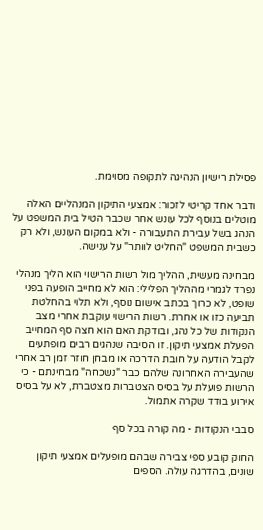פסילת רישיון הנהיגה לתקופה מסוימת.

ודבר אחד קריטי לזכור: אמצעי התיקון המנהליים האלה מוטלים בנוסף לכל עונש אחר שכבר הטיל בית המשפט על הנהג בשל עבירת התעבורה - ולא במקום העונש, ולא רק כשבית המשפט "החליט לוותר" על ענישה.

מבחינה מעשית, ההליך מול רשות הרישוי הוא הליך מנהלי נפרד לגמרי מההליך הפלילי: הוא לא מחייב הופעה בפני שופט, לא כרוך בכתב אישום נוסף, ולא תלוי בהחלטת תביעה כזו או אחרת. רשות הרישוי עוקבת אחרי מצב הנקודות של כל נהג, ובודקת האם הוא חצה סף המחייב הפעלת אמצעי תיקון. זו הסיבה שנהגים רבים מופתעים לקבל הודעה על חובת הדרכה או מבחן חוזר זמן רב אחרי שהעבירה האחרונה שלהם כבר "נשכחה" מבחינתם - כי הרשות פועלת על בסיס הצטברות מצטברת, לא על בסיס אירוע בודד שקרה אתמול.

סבבי הנקודות - מה קורה בכל סף

החוק קובע ספי צבירה שבהם מופעלים אמצעי תיקון שונים, בהדרגה עולה. הספים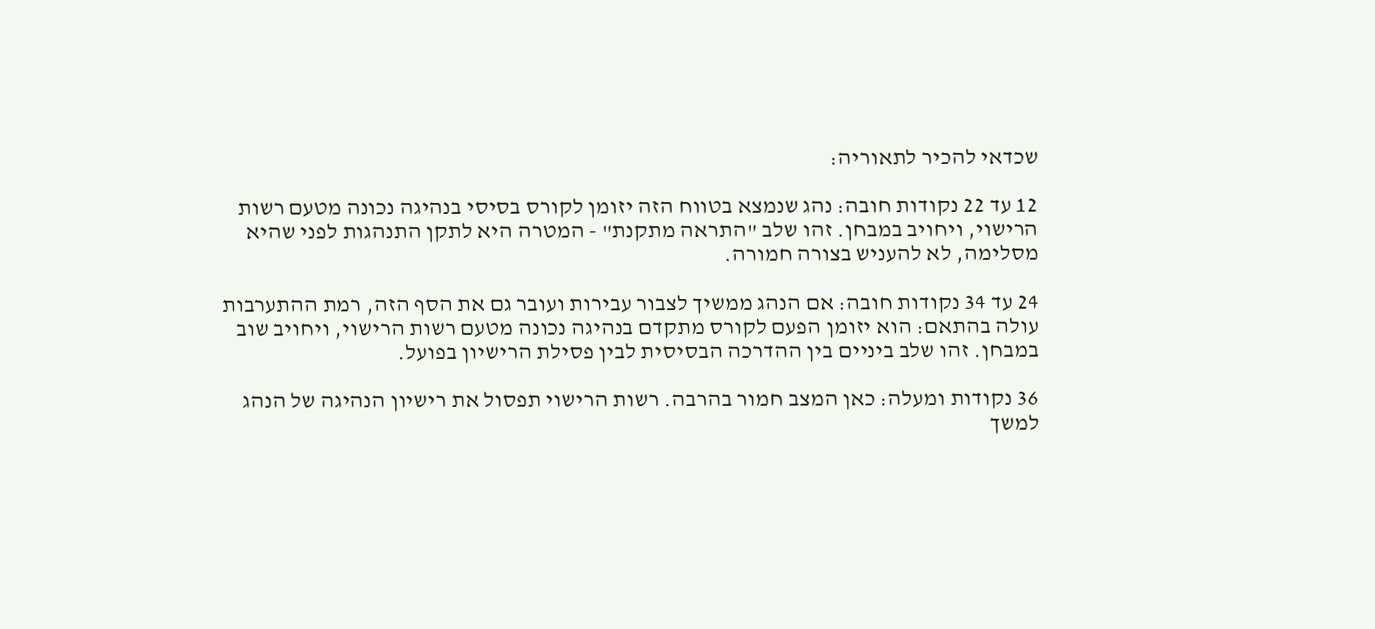שכדאי להכיר לתאוריה:

12 עד 22 נקודות חובה: נהג שנמצא בטווח הזה יזומן לקורס בסיסי בנהיגה נכונה מטעם רשות הרישוי, ויחויב במבחן. זהו שלב "התראה מתקנת" - המטרה היא לתקן התנהגות לפני שהיא מסלימה, לא להעניש בצורה חמורה.

24 עד 34 נקודות חובה: אם הנהג ממשיך לצבור עבירות ועובר גם את הסף הזה, רמת ההתערבות עולה בהתאם: הוא יזומן הפעם לקורס מתקדם בנהיגה נכונה מטעם רשות הרישוי, ויחויב שוב במבחן. זהו שלב ביניים בין ההדרכה הבסיסית לבין פסילת הרישיון בפועל.

36 נקודות ומעלה: כאן המצב חמור בהרבה. רשות הרישוי תפסול את רישיון הנהיגה של הנהג למשך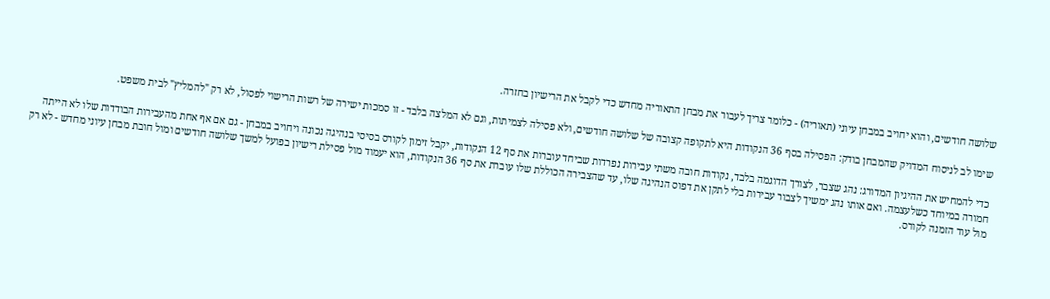שלושה חודשים, והוא יחויב במבחן עיוני (תאוריה) - כלומר צריך לעבור את מבחן התאוריה מחדש כדי לקבל את הרישיון בחזרה.

שימו לב לניסוח המדויק שהמבחן בודק: הפסילה בסף 36 הנקודות היא לתקופה קצובה של שלושה חודשים, ולא פסילה לצמיתות, וגם לא המלצה בלבד - זו סמכות ישירה של רשות הרישוי לפסול, לא רק "להמליץ" לבית משפט.

כדי להמחיש את ההיגיון המדורג: נהג שצבר, לצורך הדוגמה בלבד, נקודות חובה משתי עבירות נפרדות שביחד עוברות את סף 12 הנקודות, יקבל זימון לקורס בסיסי בנהיגה נכונה ויחויב במבחן - גם אם אף אחת מהעבירות הבודדות שלו לא הייתה חמורה במיוחד כשלעצמה. ואם אותו נהג ימשיך לצבור עבירות בלי לתקן את דפוס הנהיגה שלו, עד שהצבירה הכוללת שלו עוברת את סף 36 הנקודות, הוא יעמוד מול פסילת רישיון בפועל למשך שלושה חודשים ומול חובת מבחן עיוני מחדש - לא רק מול עוד הזמנה לקורס.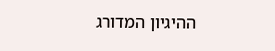ההיגיון המדורג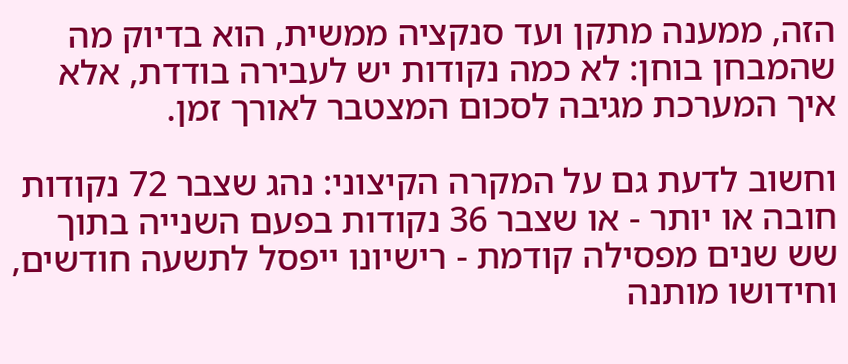הזה, ממענה מתקן ועד סנקציה ממשית, הוא בדיוק מה שהמבחן בוחן: לא כמה נקודות יש לעבירה בודדת, אלא איך המערכת מגיבה לסכום המצטבר לאורך זמן.

וחשוב לדעת גם על המקרה הקיצוני: נהג שצבר 72 נקודות חובה או יותר - או שצבר 36 נקודות בפעם השנייה בתוך שש שנים מפסילה קודמת - רישיונו ייפסל לתשעה חודשים, וחידושו מותנה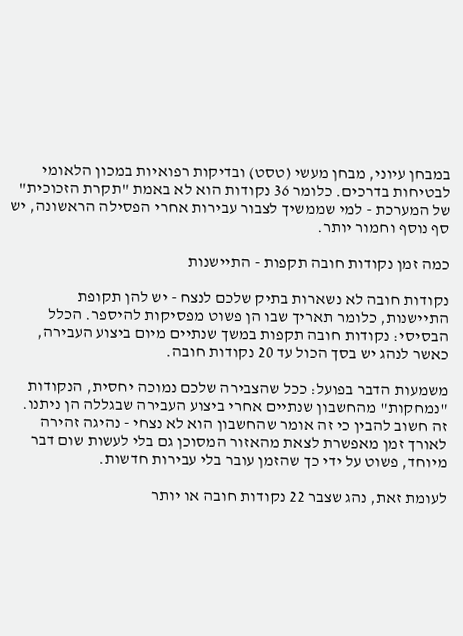במבחן עיוני, מבחן מעשי (טסט) ובדיקות רפואיות במכון הלאומי לבטיחות בדרכים. כלומר 36 נקודות הוא לא באמת "תקרת הזכוכית" של המערכת - למי שממשיך לצבור עבירות אחרי הפסילה הראשונה, יש סף נוסף וחמור יותר.

כמה זמן נקודות חובה תקפות - התיישנות

נקודות חובה לא נשארות בתיק שלכם לנצח - יש להן תקופת התיישנות, כלומר תאריך שבו הן פשוט מפסיקות להיספר. הכלל הבסיסי: נקודות חובה תקפות במשך שנתיים מיום ביצוע העבירה, כאשר לנהג יש בסך הכול עד 20 נקודות חובה.

משמעות הדבר בפועל: ככל שהצבירה שלכם נמוכה יחסית, הנקודות "נמחקות" מהחשבון שנתיים אחרי ביצוע העבירה שבגללה הן ניתנו. זה חשוב להבין כי זה אומר שהחשבון הוא לא נצחי - נהיגה זהירה לאורך זמן מאפשרת לצאת מהאזור המסוכן גם בלי לעשות שום דבר מיוחד, פשוט על ידי כך שהזמן עובר בלי עבירות חדשות.

לעומת זאת, נהג שצבר 22 נקודות חובה או יותר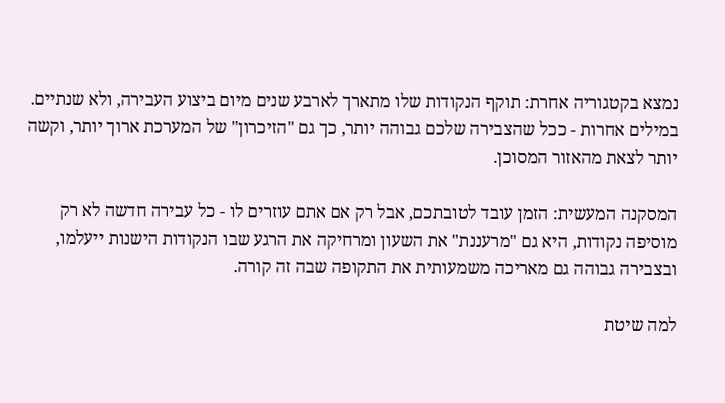נמצא בקטגוריה אחרת: תוקף הנקודות שלו מתארך לארבע שנים מיום ביצוע העבירה, ולא שנתיים. במילים אחרות - ככל שהצבירה שלכם גבוהה יותר, כך גם "הזיכרון" של המערכת ארוך יותר, וקשה יותר לצאת מהאזור המסוכן.

המסקנה המעשית: הזמן עובד לטובתכם, אבל רק אם אתם עוזרים לו - כל עבירה חדשה לא רק מוסיפה נקודות, היא גם "מרעננת" את השעון ומרחיקה את הרגע שבו הנקודות הישנות ייעלמו, ובצבירה גבוהה גם מאריכה משמעותית את התקופה שבה זה קורה.

למה שיטת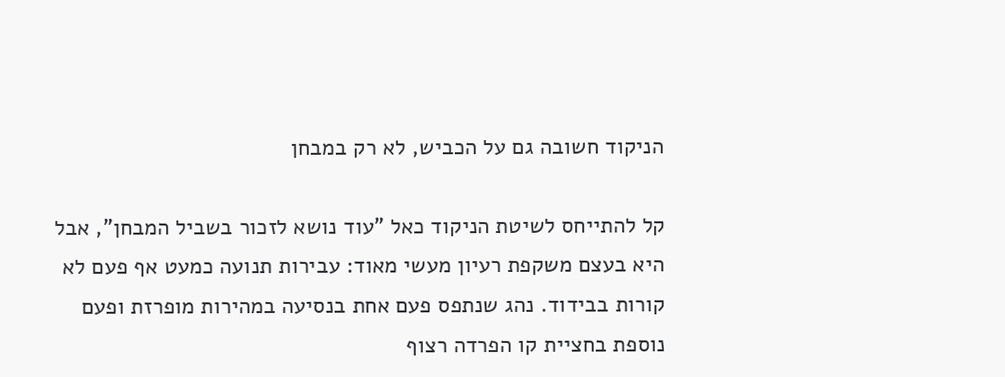הניקוד חשובה גם על הכביש, לא רק במבחן

קל להתייחס לשיטת הניקוד כאל "עוד נושא לזכור בשביל המבחן", אבל היא בעצם משקפת רעיון מעשי מאוד: עבירות תנועה כמעט אף פעם לא קורות בבידוד. נהג שנתפס פעם אחת בנסיעה במהירות מופרזת ופעם נוספת בחציית קו הפרדה רצוף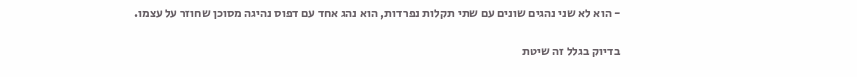- הוא לא שני נהגים שונים עם שתי תקלות נפרדות, הוא נהג אחד עם דפוס נהיגה מסוכן שחוזר על עצמו.

בדיוק בגלל זה שיטת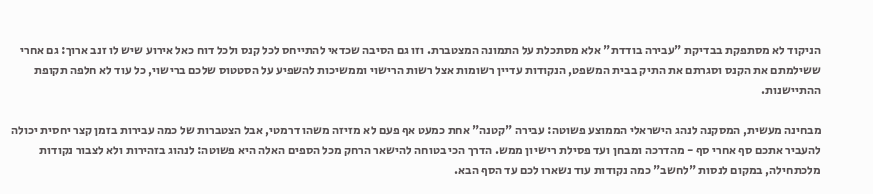הניקוד לא מסתפקת בבדיקת "עבירה בודדת" אלא מסתכלת על התמונה המצטברת. וזו גם הסיבה שכדאי להתייחס לכל קנס ולכל דוח כאל אירוע שיש לו זנב ארוך: גם אחרי ששילמתם את הקנס וסגרתם את התיק בבית המשפט, הנקודות עדיין רשומות אצל רשות הרישוי וממשיכות להשפיע על הסטטוס שלכם ברישוי, כל עוד לא חלפה תקופת ההתיישנות.

מבחינה מעשית, המסקנה לנהג הישראלי הממוצע פשוטה: עבירה "קטנה" אחת כמעט אף פעם לא מזיזה משהו דרמטי, אבל הצטברות של כמה עבירות בזמן קצר יחסית יכולה להעביר אתכם סף אחרי סף - מהדרכה ומבחן ועד פסילת רישיון ממש. הדרך הכי בטוחה להישאר הרחק מכל הספים האלה היא פשוטה: לנהוג בזהירות ולא לצבור נקודות מלכתחילה, במקום לנסות "לחשב" כמה נקודות עוד נשארו לכם עד הסף הבא.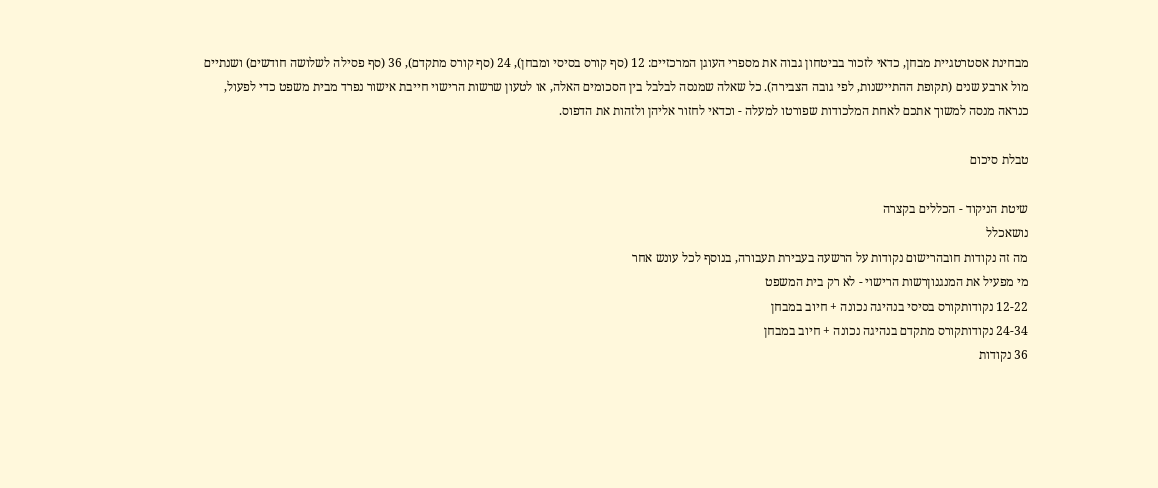מבחינת אסטרטגיית מבחן, כדאי לזכור בביטחון גבוה את מספרי העוגן המרכזיים: 12 (סף קורס בסיסי ומבחן), 24 (סף קורס מתקדם), 36 (סף פסילה לשלושה חודשים) ושנתיים מול ארבע שנים (תקופת ההתיישנות, לפי גובה הצבירה). כל שאלה שמנסה לבלבל בין הסכומים האלה, או לטעון שרשות הרישוי חייבת אישור נפרד מבית משפט כדי לפעול, כנראה מנסה למשוך אתכם לאחת המלכודות שפורטו למעלה - וכדאי לחזור אליהן ולזהות את הדפוס.

טבלת סיכום

שיטת הניקוד - הכללים בקצרה
נושאכלל
מה זה נקודות חובהרישום נקודות על הרשעה בעבירת תעבורה, בנוסף לכל עונש אחר
מי מפעיל את המנגנוןרשות הרישוי - לא רק בית המשפט
12-22 נקודותקורס בסיסי בנהיגה נכונה + חיוב במבחן
24-34 נקודותקורס מתקדם בנהיגה נכונה + חיוב במבחן
36 נקודות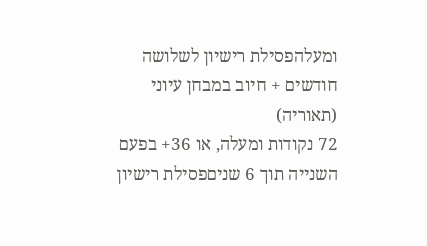ומעלהפסילת רישיון לשלושה חודשים + חיוב במבחן עיוני (תאוריה)
72 נקודות ומעלה, או 36+ בפעם השנייה תוך 6 שניםפסילת רישיון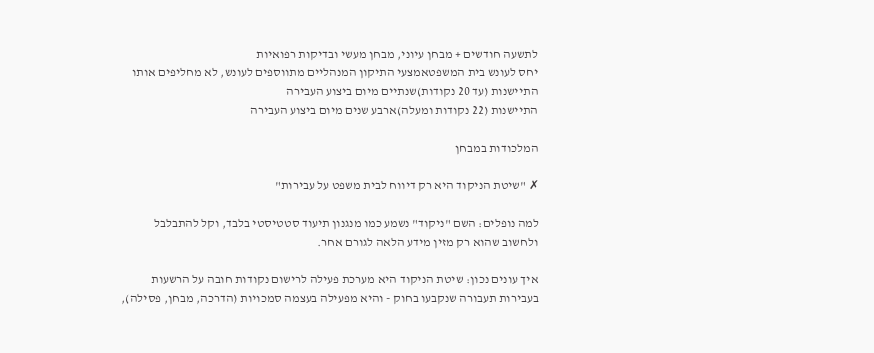לתשעה חודשים + מבחן עיוני, מבחן מעשי ובדיקות רפואיות
יחס לעונש בית המשפטאמצעי התיקון המנהליים מתווספים לעונש, לא מחליפים אותו
התיישנות (עד 20 נקודות)שנתיים מיום ביצוע העבירה
התיישנות (22 נקודות ומעלה)ארבע שנים מיום ביצוע העבירה

המלכודות במבחן

✗ "שיטת הניקוד היא רק דיווח לבית משפט על עבירות"

למה נופלים: השם "ניקוד" נשמע כמו מנגנון תיעוד סטטיסטי בלבד, וקל להתבלבל ולחשוב שהוא רק מזין מידע הלאה לגורם אחר.

איך עונים נכון: שיטת הניקוד היא מערכת פעילה לרישום נקודות חובה על הרשעות בעבירות תעבורה שנקבעו בחוק - והיא מפעילה בעצמה סמכויות (הדרכה, מבחן, פסילה),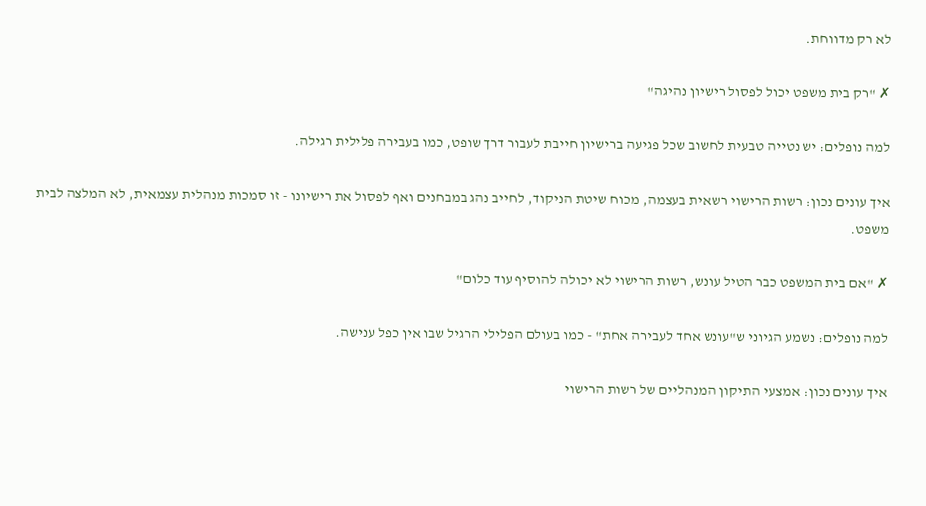לא רק מדווחת.

✗ "רק בית משפט יכול לפסול רישיון נהיגה"

למה נופלים: יש נטייה טבעית לחשוב שכל פגיעה ברישיון חייבת לעבור דרך שופט, כמו בעבירה פלילית רגילה.

איך עונים נכון: רשות הרישוי רשאית בעצמה, מכוח שיטת הניקוד, לחייב נהג במבחנים ואף לפסול את רישיונו - זו סמכות מנהלית עצמאית, לא המלצה לבית משפט.

✗ "אם בית המשפט כבר הטיל עונש, רשות הרישוי לא יכולה להוסיף עוד כלום"

למה נופלים: נשמע הגיוני ש"עונש אחד לעבירה אחת" - כמו בעולם הפלילי הרגיל שבו אין כפל ענישה.

איך עונים נכון: אמצעי התיקון המנהליים של רשות הרישוי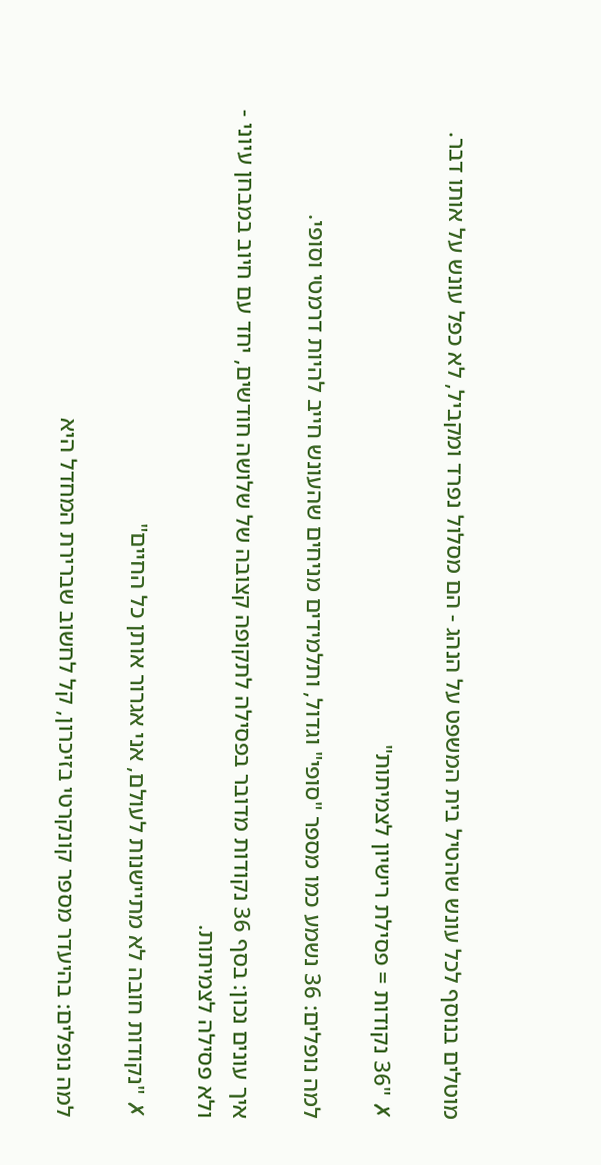מוטלים בנוסף לכל עונש שהטיל בית המשפט על הנהג - הם מסלול נפרד ומקביל, לא כפל עונש על אותו דבר.

✗ "36 נקודות = פסילת רישיון לצמיתות"

למה נופלים: 36 נשמע כמו מספר "סופי" וגדול, ותלמידים מניחים שהעונש חייב להיות דרמטי וסופי.

איך עונים נכון: בסף 36 נקודות מדובר בפסילה לתקופה קצובה של שלושה חודשים, יחד עם חיוב במבחן עיוני - ולא פסילה לצמיתות.

✗ "נקודות חובה לא מתיישנות לעולם, אני אגרור אותן כל החיים"

למה נופלים: בהיעדר מספר קונקרטי בזיכרון, קל לחשוב שברירת המחדל היא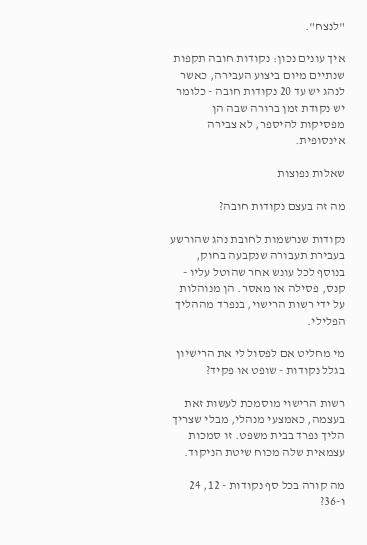"לנצח".

איך עונים נכון: נקודות חובה תקפות שנתיים מיום ביצוע העבירה, כאשר לנהג יש עד 20 נקודות חובה - כלומר יש נקודת זמן ברורה שבה הן מפסיקות להיספר, לא צבירה אינסופית.

שאלות נפוצות

מה זה בעצם נקודות חובה?

נקודות שנרשמות לחובת נהג שהורשע בעבירת תעבורה שנקבעה בחוק, בנוסף לכל עונש אחר שהוטל עליו - קנס, פסילה או מאסר. הן מנוהלות על ידי רשות הרישוי, בנפרד מההליך הפלילי.

מי מחליט אם לפסול לי את הרישיון בגלל נקודות - שופט או פקיד?

רשות הרישוי מוסמכת לעשות זאת בעצמה, כאמצעי מנהלי, מבלי שצריך הליך נפרד בבית משפט. זו סמכות עצמאית שלה מכוח שיטת הניקוד.

מה קורה בכל סף נקודות - 12, 24 ו-36?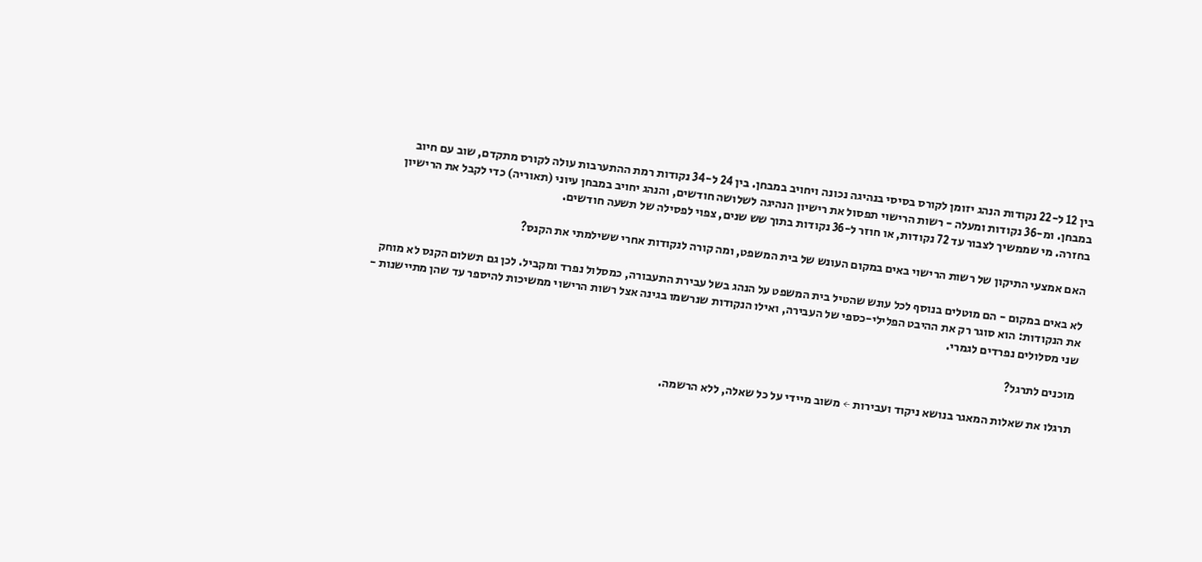בין 12 ל-22 נקודות הנהג יזומן לקורס בסיסי בנהיגה נכונה ויחויב במבחן. בין 24 ל-34 נקודות רמת ההתערבות עולה לקורס מתקדם, שוב עם חיוב במבחן. ומ-36 נקודות ומעלה - רשות הרישוי תפסול את רישיון הנהיגה לשלושה חודשים, והנהג יחויב במבחן עיוני (תאוריה) כדי לקבל את הרישיון בחזרה. מי שממשיך לצבור עד 72 נקודות, או חוזר ל-36 נקודות בתוך שש שנים, צפוי לפסילה של תשעה חודשים.

האם אמצעי התיקון של רשות הרישוי באים במקום העונש של בית המשפט, ומה קורה לנקודות אחרי ששילמתי את הקנס?

לא באים במקום - הם מוטלים בנוסף לכל עונש שהטיל בית המשפט על הנהג בשל עבירת התעבורה, כמסלול נפרד ומקביל. לכן גם תשלום הקנס לא מוחק את הנקודות: הוא סוגר רק את ההיבט הפלילי-כספי של העבירה, ואילו הנקודות שנרשמו בגינה אצל רשות הרישוי ממשיכות להיספר עד שהן מתיישנות - שני מסלולים נפרדים לגמרי.

מוכנים לתרגל?

תרגלו את שאלות המאגר בנושא ניקוד ועבירות ← משוב מיידי על כל שאלה, ללא הרשמה.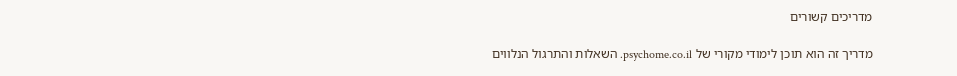מדריכים קשורים

מדריך זה הוא תוכן לימודי מקורי של psychome.co.il. השאלות והתרגול הנלווים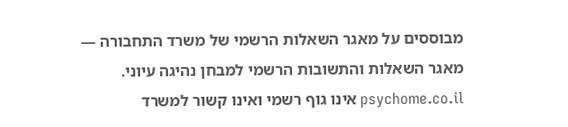מבוססים על מאגר השאלות הרשמי של משרד התחבורה — מאגר השאלות והתשובות הרשמי למבחן נהיגה עיוני. psychome.co.il אינו גוף רשמי ואינו קשור למשרד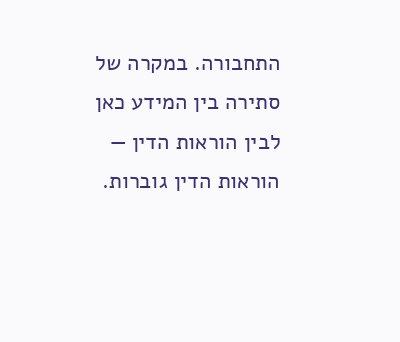התחבורה. במקרה של סתירה בין המידע כאן לבין הוראות הדין — הוראות הדין גוברות.